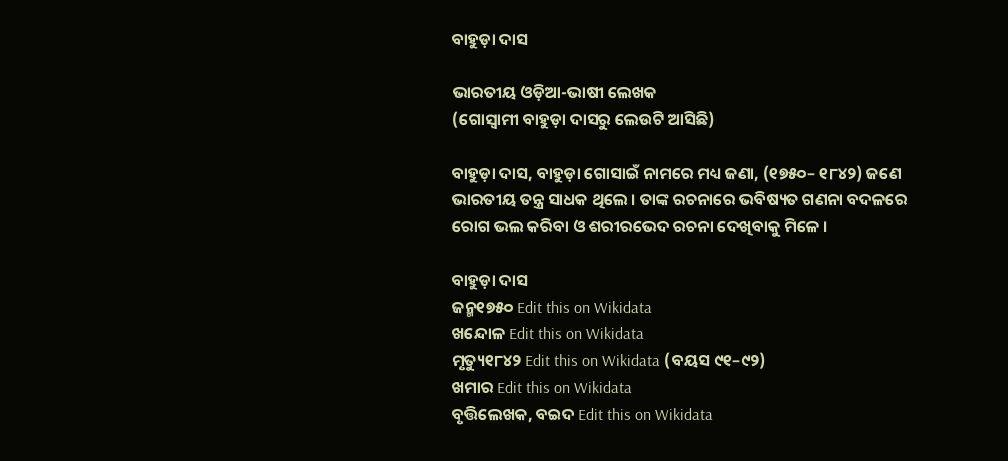ବାହୁଡ଼ା ଦାସ

ଭାରତୀୟ ଓଡ଼ିଆ-ଭାଷୀ ଲେଖକ
(ଗୋସ୍ଵାମୀ ବାହୁଡ଼ା ଦାସରୁ ଲେଉଟି ଆସିଛି)

ବାହୁଡ଼ା ଦାସ, ବାହୁଡ଼ା ଗୋସାଇଁ ନାମରେ ମଧ୍ୟ ଜଣା, (୧୭୫୦– ୧୮୪୨) ଜଣେ ଭାରତୀୟ ତନ୍ତ୍ର ସାଧକ ଥିଲେ । ତାଙ୍କ ରଚନାରେ ଭବିଷ୍ୟତ ଗଣନା ବଦଳରେ ରୋଗ ଭଲ କରିବା ଓ ଶରୀରଭେଦ ରଚନା ଦେଖିବାକୁ ମିଳେ ।

ବାହୁଡ଼ା ଦାସ
ଜନ୍ମ୧୭୫୦ Edit this on Wikidata
ଖନ୍ଦୋଳ Edit this on Wikidata
ମୃତ୍ୟୁ୧୮୪୨ Edit this on Wikidata (ବୟସ ୯୧–୯୨)
ଖମାର Edit this on Wikidata
ବୃତ୍ତିଲେଖକ, ବଇଦ Edit this on Wikidata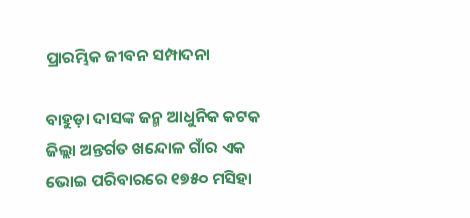ପ୍ରାରମ୍ଭିକ ଜୀବନ ସମ୍ପାଦନା

ବାହୁଡ଼ା ଦାସଙ୍କ ଜନ୍ମ ଆଧୁନିକ କଟକ ଜିଲ୍ଲା ଅନ୍ତର୍ଗତ ଖନ୍ଦୋଳ ଗାଁର ଏକ ଭୋଇ ପରିବାରରେ ୧୭୫୦ ମସିହା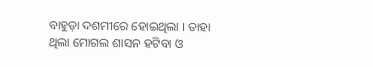ବାହୁଡ଼ା ଦଶମୀରେ ହୋଇଥିଲା । ତାହା ଥିଲା ମୋଗଲ ଶାସନ ହଟିବା ଓ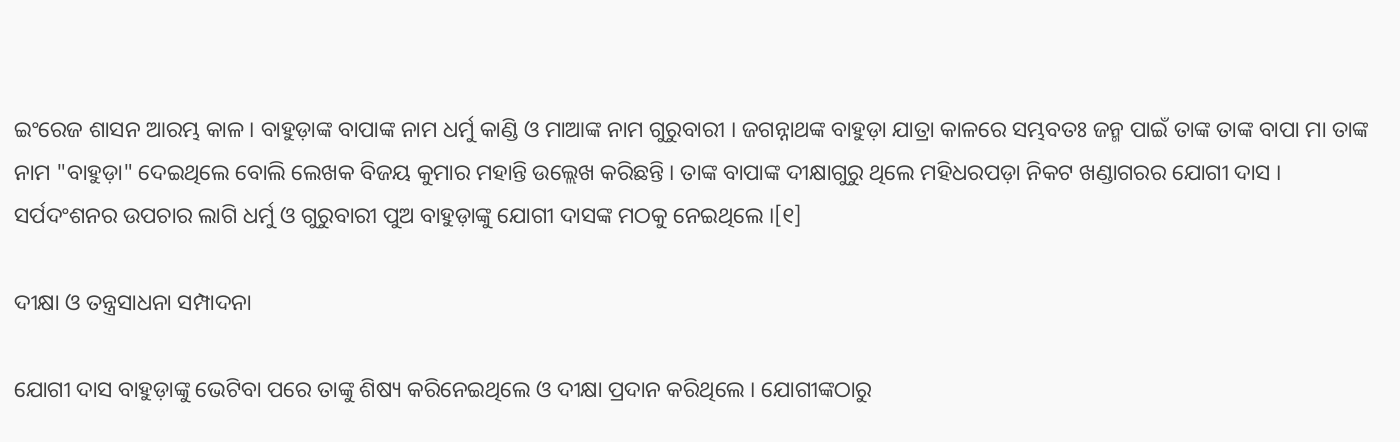ଇଂରେଜ ଶାସନ ଆରମ୍ଭ କାଳ । ବାହୁଡ଼ାଙ୍କ ବାପାଙ୍କ ନାମ ଧର୍ମୁ କାଣ୍ଡି ଓ ମାଆଙ୍କ ନାମ ଗୁରୁବାରୀ । ଜଗନ୍ନାଥଙ୍କ ବାହୁଡ଼ା ଯାତ୍ରା କାଳରେ ସମ୍ଭବତଃ ଜନ୍ମ ପାଇଁ ତାଙ୍କ ତାଙ୍କ ବାପା ମା ତାଙ୍କ ନାମ "ବାହୁଡ଼ା" ଦେଇଥିଲେ ବୋଲି ଲେଖକ ବିଜୟ କୁମାର ମହାନ୍ତି ଉଲ୍ଲେଖ କରିଛନ୍ତି । ତାଙ୍କ ବାପାଙ୍କ ଦୀକ୍ଷାଗୁରୁ ଥିଲେ ମହିଧରପଡ଼ା ନିକଟ ଖଣ୍ଡାଗରର ଯୋଗୀ ଦାସ । ସର୍ପଦଂଶନର ଉପଚାର ଲାଗି ଧର୍ମୁ ଓ ଗୁରୁବାରୀ ପୁଅ ବାହୁଡ଼ାଙ୍କୁ ଯୋଗୀ ଦାସଙ୍କ ମଠକୁ ନେଇଥିଲେ ।[୧]

ଦୀକ୍ଷା ଓ ତନ୍ତ୍ରସାଧନା ସମ୍ପାଦନା

ଯୋଗୀ ଦାସ ବାହୁଡ଼ାଙ୍କୁ ଭେଟିବା ପରେ ତାଙ୍କୁ ଶିଷ୍ୟ କରିନେଇଥିଲେ ଓ ଦୀକ୍ଷା ପ୍ରଦାନ କରିଥିଲେ । ଯୋଗୀଙ୍କଠାରୁ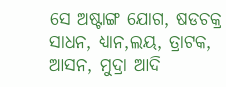ସେ ଅଷ୍ଟାଙ୍ଗ ଯୋଗ, ଷଡଚକ୍ର ସାଧନ, ଧ୍ୟାନ,ଲୟ, ତ୍ରାଟକ, ଆସନ, ମୁଦ୍ରା ଆଦି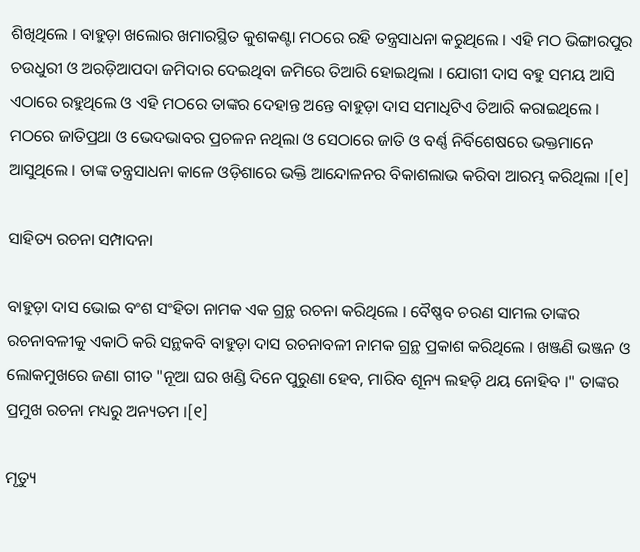ଶିଖିଥିଲେ । ବାହୁଡ଼ା ଖଲୋର ଖମାରସ୍ଥିତ କୁଶକଣ୍ଟା ମଠରେ ରହି ତନ୍ତ୍ରସାଧନା କରୁଥିଲେ । ଏହି ମଠ ଭିଙ୍ଗାରପୁର ଚଉଧୁରୀ ଓ ଅରଡ଼ିଆପଦା ଜମିଦାର ଦେଇଥିବା ଜମିରେ ତିଆରି ହୋଇଥିଲା । ଯୋଗୀ ଦାସ ବହୁ ସମୟ ଆସି ଏଠାରେ ରହୁଥିଲେ ଓ ଏହି ମଠରେ ତାଙ୍କର ଦେହାନ୍ତ ଅନ୍ତେ ବାହୁଡ଼ା ଦାସ ସମାଧିଟିଏ ତିଆରି କରାଇଥିଲେ । ମଠରେ ଜାତିପ୍ରଥା ଓ ଭେଦଭାବର ପ୍ରଚଳନ ନଥିଲା ଓ ସେଠାରେ ଜାତି ଓ ବର୍ଣ୍ଣ ନିର୍ବିଶେଷରେ ଭକ୍ତମାନେ ଆସୁଥିଲେ । ତାଙ୍କ ତନ୍ତ୍ରସାଧନା କାଳେ ଓଡ଼ିଶାରେ ଭକ୍ତି ଆନ୍ଦୋଳନର ବିକାଶଲାଭ କରିବା ଆରମ୍ଭ କରିଥିଲା ।[୧]

ସାହିତ୍ୟ ରଚନା ସମ୍ପାଦନା

ବାହୁଡ଼ା ଦାସ ଭୋଇ ବଂଶ ସଂହିତା ନାମକ ଏକ ଗ୍ରନ୍ଥ ରଚନା କରିଥିଲେ । ବୈଷ୍ଣବ ଚରଣ ସାମଲ ତାଙ୍କର ରଚନାବଳୀକୁ ଏକାଠି କରି ସନ୍ଥକବି ବାହୁଡ଼ା ଦାସ ରଚନାବଳୀ ନାମକ ଗ୍ରନ୍ଥ ପ୍ରକାଶ କରିଥିଲେ । ଖଞ୍ଜଣି ଭଞ୍ଜନ ଓ ଲୋକମୁଖରେ ଜଣା ଗୀତ "ନୂଆ ଘର ଖଣ୍ଡି ଦିନେ ପୁରୁଣା ହେବ, ମାରିବ ଶୂନ୍ୟ ଲହଡ଼ି ଥୟ ନୋହିବ ।" ତାଙ୍କର ପ୍ରମୁଖ ରଚନା ମଧ୍ୟରୁ ଅନ୍ୟତମ ।[୧]

ମୃତ୍ୟୁ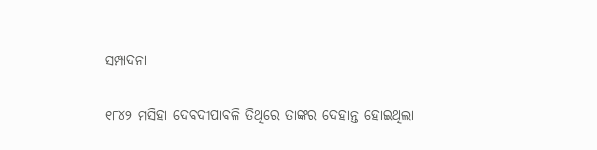ସମ୍ପାଦନା

୧୮୪୨ ମସିହା ଦେବଦୀପାବଳି ତିଥିରେ ତାଙ୍କର ଦେହାନ୍ତ ହୋଇଥିଲା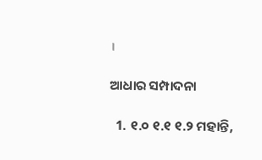।

ଆଧାର ସମ୍ପାଦନା

  1. ୧.୦ ୧.୧ ୧.୨ ମହାନ୍ତି,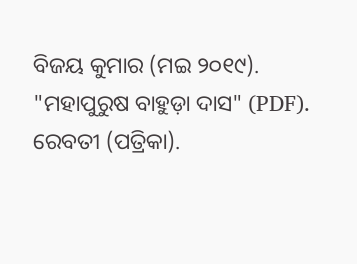ବିଜୟ କୁମାର (ମଇ ୨୦୧୯). "ମହାପୁରୁଷ ବାହୁଡ଼ା ଦାସ" (PDF). ରେବତୀ (ପତ୍ରିକା).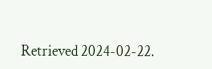Retrieved 2024-02-22.